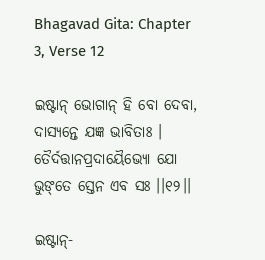Bhagavad Gita: Chapter 3, Verse 12

ଇଷ୍ଟାନ୍ ଭୋଗାନ୍ ହି ବୋ ଦେବା, ଦାସ୍ୟନ୍ତେ ଯଜ୍ଞ ଭାବିତାଃ ।
ତୈର୍ଦତ୍ତାନପ୍ରଦାୟୈଭ୍ୟୋ ଯୋ ଭୁଙ୍‌ତେ ସ୍ତେନ ଏବ ସଃ ।।୧୨।।

ଇଷ୍ଟାନ୍‌-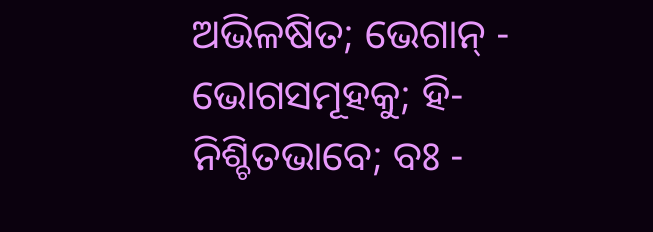ଅଭିଳଷିତ; ଭେଗାନ୍ - ଭୋଗସମୂହକୁ; ହି- ନିଶ୍ଚିତଭାବେ; ବଃ -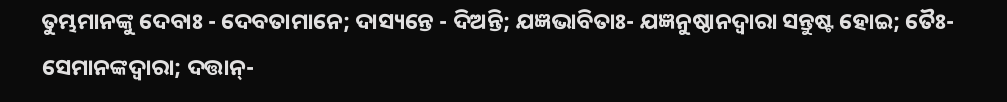ତୁମ୍ଭମାନଙ୍କୁ ଦେବାଃ - ଦେବତାମାନେ; ଦାସ୍ୟନ୍ତେ - ଦିଅନ୍ତି; ଯଜ୍ଞଭାବିତାଃ- ଯଜ୍ଞନୁଷ୍ଠାନଦ୍ୱାରା ସନ୍ତୁଷ୍ଟ ହୋଇ; ତୈଃ- ସେମାନଙ୍କଦ୍ୱାରା; ଦତ୍ତାନ୍‌-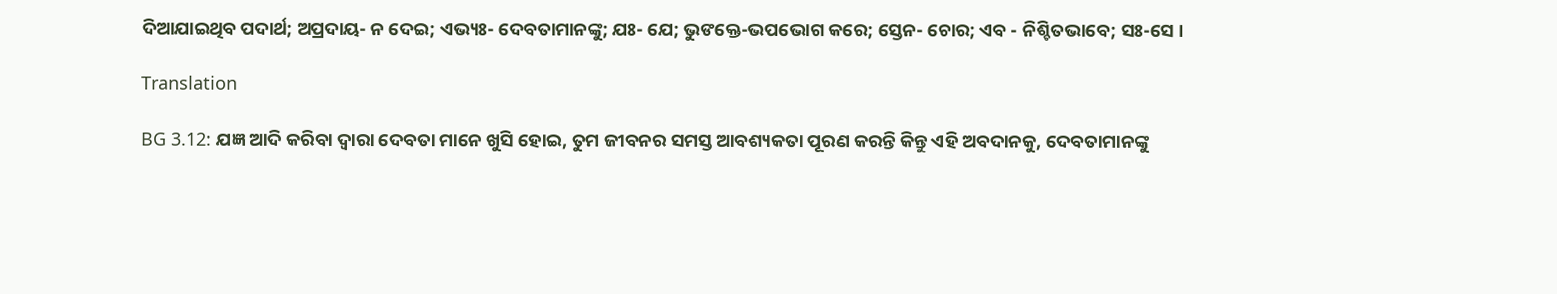ଦିଆଯାଇଥିବ ପଦାର୍ଥ; ଅପ୍ରଦାୟ- ନ ଦେଇ; ଏଭ୍ୟଃ- ଦେବତାମାନଙ୍କୁ; ଯଃ- ଯେ; ଭୁଙକ୍ତେ-ଭପଭୋଗ କରେ; ସ୍ତେନ- ଚୋର; ଏବ - ନିଶ୍ଚିତଭାବେ; ସଃ-ସେ ।

Translation

BG 3.12: ଯଜ୍ଞ ଆଦି କରିବା ଦ୍ୱାରା ଦେବତା ମାନେ ଖୁସି ହୋଇ, ତୁମ ଜୀବନର ସମସ୍ତ ଆବଶ୍ୟକତା ପୂରଣ କରନ୍ତି କିନ୍ତୁ ଏହି ଅବଦାନକୁ, ଦେବତାମାନଙ୍କୁ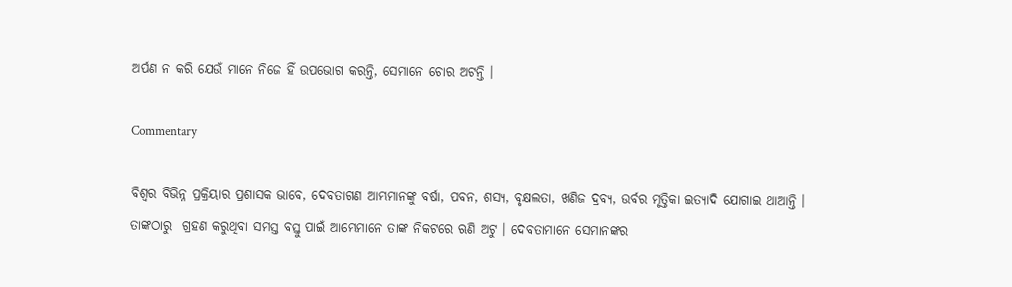ଅର୍ପଣ ନ କରି ଯେଉଁ ମାନେ ନିଜେ ହିଁ ଉପଭୋଗ କରନ୍ତି, ସେମାନେ ଚୋର ଅଟନ୍ତି ।

Commentary

ବିଶ୍ୱର ବିଭିନ୍ନ ପ୍ରକ୍ରିୟାର ପ୍ରଶାସକ ଭାବେ, ଦେବତାଗଣ ଆମ୍ଭମାନଙ୍କୁ ବର୍ଷା, ପବନ, ଶସ୍ୟ, ବୃକ୍ଷଲତା, ଖଣିଜ ଦ୍ରବ୍ୟ, ଉର୍ବର ମୃତ୍ତିକା ଇତ୍ୟାଦି ଯୋଗାଇ ଥାଆନ୍ତି । ତାଙ୍କଠାରୁ  ଗ୍ରହଣ କରୁଥିବା ସମସ୍ତ ବସ୍ତୁ ପାଇଁ ଆମ୍ଭେମାନେ ତାଙ୍କ ନିକଟରେ ଋଣି ଅଟୁ । ଦେବତାମାନେ ସେମାନଙ୍କର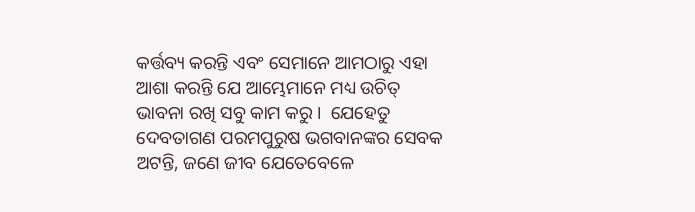କର୍ତ୍ତବ୍ୟ କରନ୍ତି ଏବଂ ସେମାନେ ଆମଠାରୁ ଏହା ଆଶା କରନ୍ତି ଯେ ଆମ୍ଭେମାନେ ମଧ୍ୟ ଉଚିତ୍ ଭାବନା ରଖି ସବୁ କାମ କରୁ ।  ଯେହେତୁ  ଦେବତାଗଣ ପରମପୁରୁଷ ଭଗବାନଙ୍କର ସେବକ ଅଟନ୍ତି, ଜଣେ ଜୀବ ଯେତେବେଳେ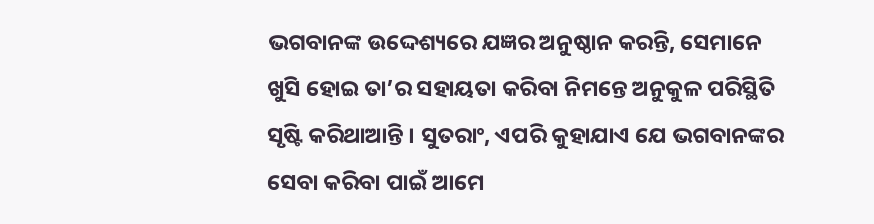ଭଗବାନଙ୍କ ଉଦ୍ଦେଶ୍ୟରେ ଯଜ୍ଞର ଅନୁଷ୍ଠାନ କରନ୍ତି, ସେମାନେ ଖୁସି ହୋଇ ତା’ର ସହାୟତା କରିବା ନିମନ୍ତେ ଅନୁକୁଳ ପରିସ୍ଥିତି ସୃଷ୍ଟି କରିଥାଆନ୍ତି । ସୁତରାଂ, ଏପରି କୁହାଯାଏ ଯେ ଭଗବାନଙ୍କର ସେବା କରିବା ପାଇଁ ଆମେ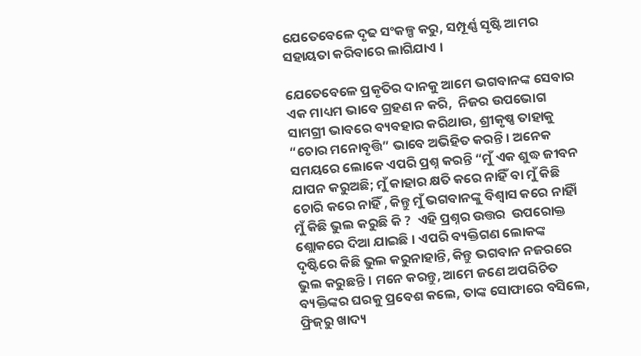ଯେତେବେଳେ ଦୃଢ ସଂକଳ୍ପ କରୁ, ସମ୍ପୂର୍ଣ୍ଣ ସୃଷ୍ଟି ଆମର ସହାୟତା କରିବାରେ ଲାଗିଯାଏ ।

ଯେତେବେଳେ ପ୍ରକୃତିର ଦାନକୁ ଆମେ ଭଗବାନଙ୍କ ସେବାର ଏକ ମାଧ୍ୟମ ଭାବେ ଗ୍ରହଣ ନ କରି,  ନିଜର ଉପଭୋଗ ସାମଗ୍ରୀ ଭାବରେ ବ୍ୟବହାର କରିଥାଉ, ଶ୍ରୀକୃଷ୍ଣ ତାହାକୁ  “ଚୋର ମନୋବୃତ୍ତି” ଭାବେ ଅଭିହିତ କରନ୍ତି । ଅନେକ ସମୟରେ ଲୋକେ ଏପରି ପ୍ରଶ୍ନ କରନ୍ତି “ମୁଁ ଏକ ଶୁଦ୍ଧ ଜୀବନ ଯାପନ କରୁଅଛି; ମୁଁ କାହାର କ୍ଷତି କରେ ନାହିଁ ବା ମୁଁ କିଛି ଚୋରି କରେ ନାହିଁ , କିନ୍ତୁ ମୁଁ ଭଗବାନଙ୍କୁ ବିଶ୍ୱାସ କରେ ନାହିାଁ  ମୁଁ କିଛି ଭୁଲ କରୁଛି କି ?  ଏହି ପ୍ରଶ୍ନର ଉତ୍ତର  ଉପରୋକ୍ତ ଶ୍ଲୋକରେ ଦିଆ ଯାଇଛି । ଏପରି ବ୍ୟକ୍ତିଗଣ ଲୋକଙ୍କ ଦୃଷ୍ଟିରେ କିଛି ଭୁଲ କରୁନାହାନ୍ତି, କିନ୍ତୁ ଭଗବାନ ନଜରରେ ଭୁଲ କରୁଛନ୍ତି । ମନେ କରନ୍ତୁ, ଆମେ ଜଣେ ଅପରିଚିତ ବ୍ୟକ୍ତିଙ୍କର ଘରକୁ ପ୍ରବେଶ କଲେ, ତାଙ୍କ ସୋଫାରେ ବସିଲେ, ଫ୍ରିଜ୍‌ରୁ ଖାଦ୍ୟ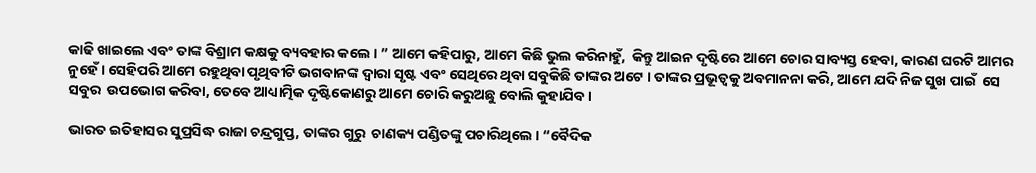କାଢି ଖାଇଲେ ଏବଂ ତାଙ୍କ ବିଶ୍ରାମ କକ୍ଷକୁ ବ୍ୟବହାର କଲେ । ” ଆମେ କହିପାରୁ, ଆମେ କିଛି ଭୁଲ କରିନାହୁଁ,  କିନ୍ତୁ ଆଇନ ଦୃଷ୍ଟିରେ ଆମେ ଚୋର ସାବ୍ୟସ୍ତ ହେବା, କାରଣ ଘରଟି ଆମର ନୁହେଁ । ସେହିପରି ଆମେ ରହୁଥିବା ପୃଥିବୀଟି ଭଗବାନଙ୍କ ଦ୍ୱାରା ସୃଷ୍ଟ ଏବଂ ସେଥିରେ ଥିବା ସବୁକିଛି ତାଙ୍କର ଅଟେ । ତାଙ୍କର ପ୍ରଭୂତ୍ୱକୁ ଅବମାନନା କରି, ଆମେ ଯଦି ନିଜ ସୁଖ ପାଇଁ  ସେ ସବୁର  ଉପଭୋଗ କରିବା, ତେବେ ଆଧ୍ୟାତ୍ମିକ ଦୃଷ୍ଟିକୋଣରୁ ଆମେ ଚୋରି କରୁଅଛୁ ବୋଲି କୁହାଯିବ ।

ଭାରତ ଇତିହାସର ସୁପ୍ରସିଦ୍ଧ ରାଜା ଚନ୍ଦ୍ରଗୁପ୍ତ, ତାଙ୍କର ଗୁରୁ  ଚାଣକ୍ୟ ପଣ୍ଡିତଙ୍କୁ ପଚାରିଥିଲେ । “ବୈଦିକ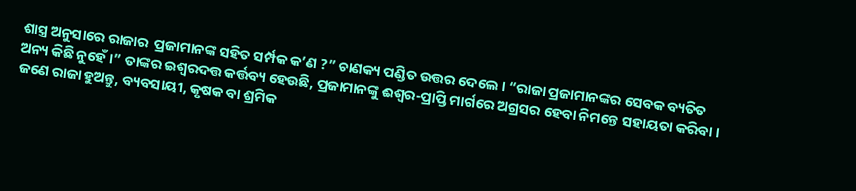ଶାସ୍ତ୍ର ଅନୁସାରେ ରାଜାର  ପ୍ରଜାମାନଙ୍କ ସହିତ ସର୍ମ୍ପକ କ’ଣ ?” ଚାଣକ୍ୟ ପଣ୍ଡିତ ଉତ୍ତର ଦେଲେ । “ରାଜା ପ୍ରଜାମାନଙ୍କର ସେବକ ବ୍ୟତିତ ଅନ୍ୟ କିଛି ନୁହେଁ ।” ତାଙ୍କର ଇଶ୍ୱରଦତ୍ତ କର୍ତ୍ତବ୍ୟ ହେଉଛି, ପ୍ରଜାମାନଙ୍କୁ ଈଶ୍ୱର-ପ୍ରାପ୍ତି ମାର୍ଗରେ ଅଗ୍ରସର ହେବା ନିମନ୍ତେ ସହାୟତା କରିବା । ଜଣେ ରାଜା ହୁଅନ୍ତୁ, ବ୍ୟବସାୟୀ, କୃଷକ ବା ଶ୍ରମିକ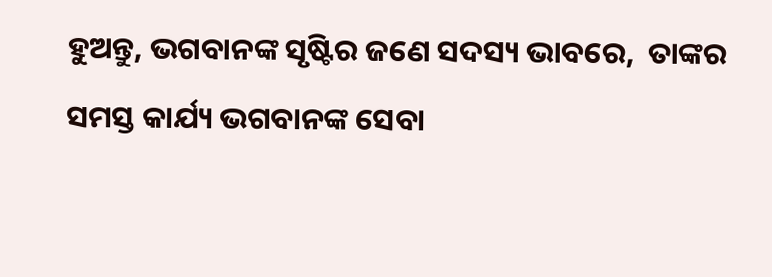ହୁଅନ୍ତୁ, ଭଗବାନଙ୍କ ସୃଷ୍ଟିର ଜଣେ ସଦସ୍ୟ ଭାବରେ,  ତାଙ୍କର ସମସ୍ତ କାର୍ଯ୍ୟ ଭଗବାନଙ୍କ ସେବା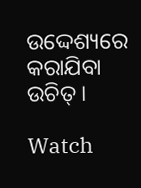ଉଦ୍ଦେଶ୍ୟରେ କରାଯିବା ଉଚିତ୍ ।

Watch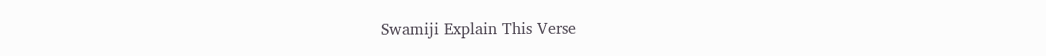Swamiji Explain This Verse